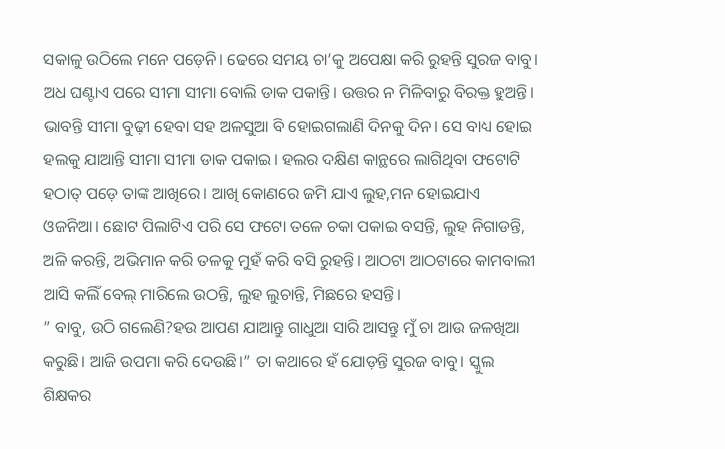ସକାଳୁ ଉଠିଲେ ମନେ ପଡ଼େନି। ଢେରେ ସମୟ ଚା’କୁ ଅପେକ୍ଷା କରି ରୁହନ୍ତି ସୁରଜ ବାବୁ। ଅଧ ଘଣ୍ଟାଏ ପରେ ସୀମା ସୀମା ବୋଲି ଡାକ ପକାନ୍ତି। ଉତ୍ତର ନ ମିଳିବାରୁ ବିରକ୍ତ ହୁଅନ୍ତି। ଭାବନ୍ତି ସୀମା ବୁଢ଼ୀ ହେବା ସହ ଅଳସୁଆ ବି ହୋଇଗଲାଣି ଦିନକୁ ଦିନ। ସେ ବାଧ୍ୟ ହୋଇ ହଲକୁ ଯାଆନ୍ତି ସୀମା ସୀମା ଡାକ ପକାଇ। ହଲର ଦକ୍ଷିଣ କାନ୍ଥରେ ଲାଗିଥିବା ଫଟୋଟି ହଠାତ୍ ପଡ଼େ ତାଙ୍କ ଆଖିରେ। ଆଖି କୋଣରେ ଜମି ଯାଏ ଲୁହ,ମନ ହୋଇଯାଏ ଓଜନିଆ। ଛୋଟ ପିଲାଟିଏ ପରି ସେ ଫଟୋ ତଳେ ଚକା ପକାଇ ବସନ୍ତି, ଲୁହ ନିଗାଡନ୍ତି, ଅଳି କରନ୍ତି, ଅଭିମାନ କରି ତଳକୁ ମୁହଁ କରି ବସି ରୁହନ୍ତି। ଆଠଟା ଆଠଟାରେ କାମବାଲୀ ଆସି କଲିଁ ବେଲ୍ ମାରିଲେ ଉଠନ୍ତି, ଲୁହ ଲୁଚାନ୍ତି, ମିଛରେ ହସନ୍ତି।
” ବାବୁ, ଉଠି ଗଲେଣି?ହଉ ଆପଣ ଯାଆନ୍ତୁ ଗାଧୁଆ ସାରି ଆସନ୍ତୁ ମୁଁ ଚା ଆଉ ଜଳଖିଆ କରୁଛି। ଆଜି ଉପମା କରି ଦେଉଛି।” ତା କଥାରେ ହଁ ଯୋଡ଼ନ୍ତି ସୁରଜ ବାବୁ। ସ୍କୁଲ ଶିକ୍ଷକର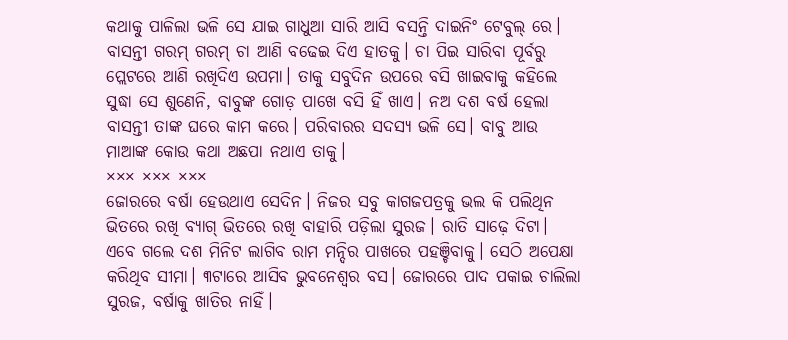କଥାକୁ ପାଳିଲା ଭଳି ସେ ଯାଇ ଗାଧୁଆ ସାରି ଆସି ବସନ୍ତି ଦାଇନିଂ ଟେବୁଲ୍ ରେ। ବାସନ୍ତୀ ଗରମ୍ ଗରମ୍ ଚା ଆଣି ବଢେଇ ଦିଏ ହାତକୁ। ଚା ପିଇ ସାରିବା ପୂର୍ବରୁ ପ୍ଲେଟରେ ଆଣି ରଖିଦିଏ ଉପମା। ତାକୁ ସବୁଦିନ ଉପରେ ବସି ଖାଇବାକୁ କହିଲେ ସୁଦ୍ଧା ସେ ଶୁଣେନି, ବାବୁଙ୍କ ଗୋଡ଼ ପାଖେ ବସି ହିଁ ଖାଏ। ନଅ ଦଶ ବର୍ଷ ହେଲା ବାସନ୍ତୀ ତାଙ୍କ ଘରେ କାମ କରେ। ପରିବାରର ସଦସ୍ୟ ଭଳି ସେ। ବାବୁ ଆଉ ମାଆଙ୍କ କୋଉ କଥା ଅଛପା ନଥାଏ ତାକୁ।
××× ××× ×××
ଜୋରରେ ବର୍ଷା ହେଉଥାଏ ସେଦିନ। ନିଜର ସବୁ କାଗଜପତ୍ରକୁ ଭଲ କି ପଲିଥିନ ଭିତରେ ରଖି ବ୍ୟାଗ୍ ଭିତରେ ରଖି ବାହାରି ପଡ଼ିଲା ସୁରଜ। ରାତି ସାଢ଼େ ଦିଟା। ଏବେ ଗଲେ ଦଶ ମିନିଟ ଲାଗିବ ରାମ ମନ୍ଦିର ପାଖରେ ପହଞ୍ଚିବାକୁ। ସେଠି ଅପେକ୍ଷା କରିଥିବ ସୀମା। ୩ଟାରେ ଆସିବ ଭୁବନେଶ୍ୱର ବସ। ଜୋରରେ ପାଦ ପକାଇ ଚାଲିଲା ସୁରଜ, ବର୍ଷାକୁ ଖାତିର ନାହିଁ।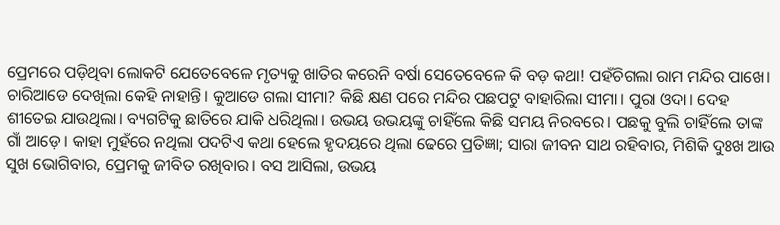ପ୍ରେମରେ ପଡ଼ିଥିବା ଲୋକଟି ଯେତେବେଳେ ମୃତ୍ୟକୁ ଖାତିର କରେନି ବର୍ଷା ସେତେବେଳେ କି ବଡ଼ କଥା! ପହଁଚିଗଲା ରାମ ମନ୍ଦିର ପାଖେ। ଚାରିଆଡେ ଦେଖିଲା କେହି ନାହାନ୍ତି। କୁଆଡେ ଗଲା ସୀମା? କିଛି କ୍ଷଣ ପରେ ମନ୍ଦିର ପଛପଟୁ ବାହାରିଲା ସୀମା। ପୁରା ଓଦା। ଦେହ ଶୀତେଇ ଯାଉଥିଲା। ବ୍ୟଗଟିକୁ ଛାତିରେ ଯାକି ଧରିଥିଲା। ଉଭୟ ଉଭୟଙ୍କୁ ଚାହିଁଲେ କିଛି ସମୟ ନିରବରେ। ପଛକୁ ବୁଲି ଚାହିଁଲେ ତାଙ୍କ ଗାଁ ଆଡ଼େ। କାହା ମୁହଁରେ ନଥିଲା ପଦଟିଏ କଥା ହେଲେ ହୃଦୟରେ ଥିଲା ଢେରେ ପ୍ରତିଜ୍ଞା; ସାରା ଜୀବନ ସାଥ ରହିବାର, ମିଶିକି ଦୁଃଖ ଆଉ ସୁଖ ଭୋଗିବାର, ପ୍ରେମକୁ ଜୀବିତ ରଖିବାର। ବସ ଆସିଲା, ଉଭୟ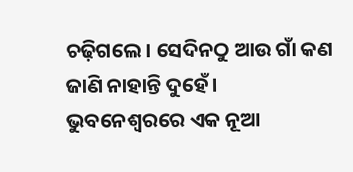ଚଢ଼ିଗଲେ। ସେଦିନଠୁ ଆଉ ଗାଁ କଣ ଜାଣି ନାହାନ୍ତି ଦୁହେଁ। ଭୁବନେଶ୍ବରରେ ଏକ ନୂଆ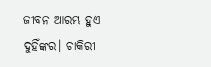ଜୀବନ ଆରମ୍ଭ ହୁଏ ଦୁହିଁଙ୍କର। ଚାକିରୀ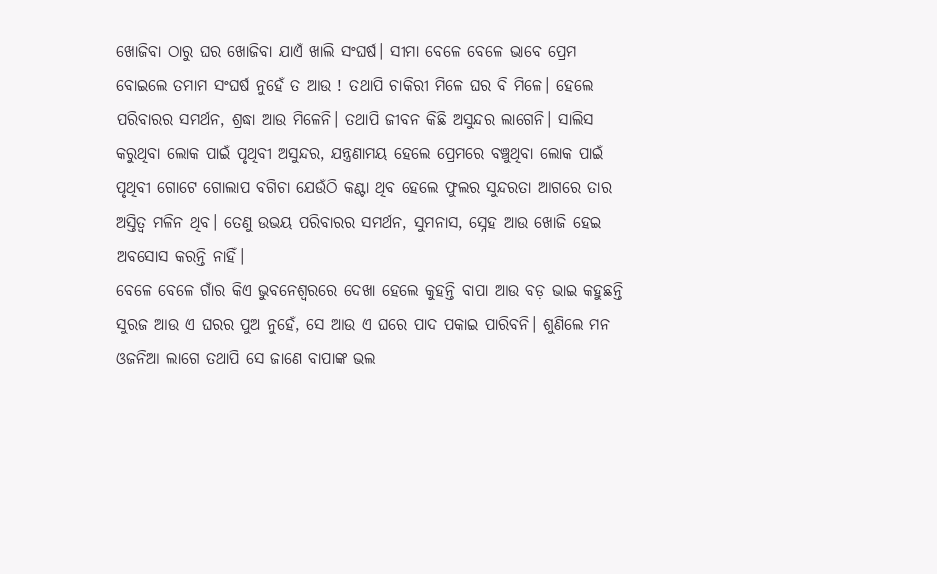ଖୋଜିବା ଠାରୁ ଘର ଖୋଜିବା ଯାଏଁ ଖାଲି ସଂଘର୍ଷ। ସୀମା ବେଳେ ବେଳେ ଭାବେ ପ୍ରେମ ବୋଇଲେ ତମାମ ସଂଘର୍ଷ ନୁହେଁ ତ ଆଉ ! ତଥାପି ଚାକିରୀ ମିଳେ ଘର ବି ମିଳେ। ହେଲେ ପରିବାରର ସମର୍ଥନ, ଶ୍ରଦ୍ଧା ଆଉ ମିଳେନି। ତଥାପି ଜୀବନ କିଛି ଅସୁନ୍ଦର ଲାଗେନି। ସାଲିସ କରୁଥିବା ଲୋକ ପାଇଁ ପୃଥିବୀ ଅସୁନ୍ଦର, ଯନ୍ତ୍ରଣାମୟ ହେଲେ ପ୍ରେମରେ ବଞ୍ଚୁଥିବା ଲୋକ ପାଇଁ ପୃଥିବୀ ଗୋଟେ ଗୋଲାପ ବଗିଚା ଯେଉଁଠି କଣ୍ଟା ଥିବ ହେଲେ ଫୁଲର ସୁନ୍ଦରତା ଆଗରେ ତାର ଅସ୍ତିତ୍ବ ମଳିନ ଥିବ। ତେଣୁ ଉଭୟ ପରିବାରର ସମର୍ଥନ, ସୁମନାସ, ସ୍ନେହ ଆଉ ଖୋଜି ହେଇ ଅବସୋସ କରନ୍ତି ନାହିଁ।
ବେଳେ ବେଳେ ଗାଁର କିଏ ଭୁବନେଶ୍ବରରେ ଦେଖା ହେଲେ କୁହନ୍ତି ବାପା ଆଉ ବଡ଼ ଭାଇ କହୁଛନ୍ତି ସୁରଜ ଆଉ ଏ ଘରର ପୁଅ ନୁହେଁ, ସେ ଆଉ ଏ ଘରେ ପାଦ ପକାଇ ପାରିବନି। ଶୁଣିଲେ ମନ ଓଜନିଆ ଲାଗେ ତଥାପି ସେ ଜାଣେ ବାପାଙ୍କ ଭଲ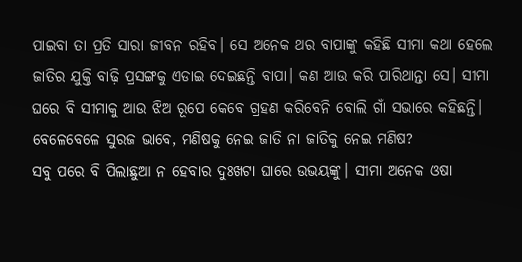ପାଇବା ତା ପ୍ରତି ସାରା ଜୀବନ ରହିବ। ସେ ଅନେକ ଥର ବାପାଙ୍କୁ କହିଛି ସୀମା କଥା ହେଲେ ଜାତିର ଯୁକ୍ତି ବାଢ଼ି ପ୍ରସଙ୍ଗକୁ ଏଡାଇ ଦେଇଛନ୍ତି ବାପା। କଣ ଆଉ କରି ପାରିଥାନ୍ତା ସେ। ସୀମା ଘରେ ବି ସୀମାକୁ ଆଉ ଝିଅ ରୂପେ କେବେ ଗ୍ରହଣ କରିବେନି ବୋଲି ଗାଁ ସଭାରେ କହିଛନ୍ତି। ବେଳେବେଳେ ସୁରଜ ଭାବେ, ମଣିଷକୁ ନେଇ ଜାତି ନା ଜାତିକୁ ନେଇ ମଣିଷ?
ସବୁ ପରେ ବି ପିଲାଛୁଆ ନ ହେବାର ଦୁଃଖଟା ଘାରେ ଉଭୟଙ୍କୁ। ସୀମା ଅନେକ ଓଷା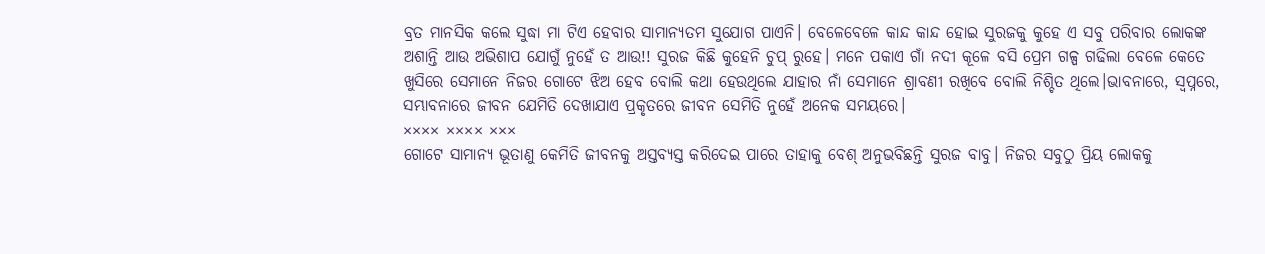ବ୍ରତ ମାନସିକ କଲେ ସୁଦ୍ଧା ମା ଟିଏ ହେବାର ସାମାନ୍ୟତମ ସୁଯୋଗ ପାଏନି। ବେଳେବେଳେ କାନ୍ଦ କାନ୍ଦ ହୋଇ ସୁରଜକୁ କୁହେ ଏ ସବୁ ପରିବାର ଲୋକଙ୍କ ଅଶାନ୍ତି ଆଉ ଅଭିଶାପ ଯୋଗୁଁ ନୁହେଁ ତ ଆଉ!! ସୁରଜ କିଛି କୁହେନି ଚୁପ୍ ରୁହେ। ମନେ ପକାଏ ଗାଁ ନଦୀ କୂଳେ ବସି ପ୍ରେମ ଗଳ୍ପ ଗଢିଲା ବେଳେ କେତେ ଖୁସିରେ ସେମାନେ ନିଜର ଗୋଟେ ଝିଅ ହେବ ବୋଲି କଥା ହେଉଥିଲେ ଯାହାର ନାଁ ସେମାନେ ଶ୍ରାବଣୀ ରଖିବେ ବୋଲି ନିଶ୍ଚିତ ଥିଲେ।ଭାବନାରେ, ସ୍ୱପ୍ନରେ, ସମ୍ଭାବନାରେ ଜୀବନ ଯେମିତି ଦେଖାଯାଏ ପ୍ରକୃତରେ ଜୀବନ ସେମିତି ନୁହେଁ ଅନେକ ସମୟରେ।
×××× ×××× ×××
ଗୋଟେ ସାମାନ୍ୟ ଭୂତାଣୁ କେମିତି ଜୀବନକୁ ଅସ୍ତବ୍ୟସ୍ତ କରିଦେଇ ପାରେ ତାହାକୁ ବେଶ୍ ଅନୁଭବିଛନ୍ତି ସୁରଜ ବାବୁ। ନିଜର ସବୁଠୁ ପ୍ରିୟ ଲୋକକୁ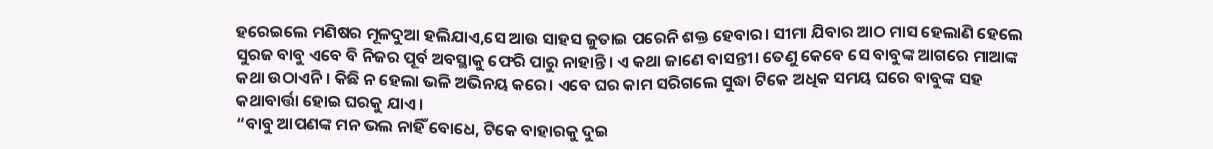ହରେଇଲେ ମଣିଷର ମୂଳଦୁଆ ହଲିଯାଏ,ସେ ଆଉ ସାହସ ଜୁତାଇ ପରେନି ଶକ୍ତ ହେବାର। ସୀମା ଯିବାର ଆଠ ମାସ ହେଲାଣି ହେଲେ ସୁରଜ ବାବୁ ଏବେ ବି ନିଜର ପୂର୍ବ ଅବସ୍ଥାକୁ ଫେରି ପାରୁ ନାହାନ୍ତି। ଏ କଥା ଜାଣେ ବାସନ୍ତୀ। ତେଣୁ କେବେ ସେ ବାବୁଙ୍କ ଆଗରେ ମାଆଙ୍କ କଥା ଉଠାଏନି। କିଛି ନ ହେଲା ଭଳି ଅଭିନୟ କରେ। ଏବେ ଘର କାମ ସରିଗଲେ ସୁଦ୍ଧା ଟିକେ ଅଧିକ ସମୟ ଘରେ ବାବୁଙ୍କ ସହ କଥାବାର୍ତ୍ତା ହୋଇ ଘରକୁ ଯାଏ।
“ବାବୁ ଆପଣଙ୍କ ମନ ଭଲ ନାହିଁ ବୋଧେ, ଟିକେ ବାହାରକୁ ଦୁଇ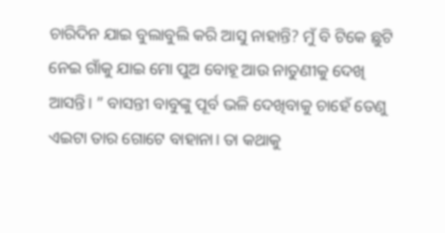ଚାରିଦିନ ଯାଇ ବୁଲାବୁଲି କରି ଆସୁ ନାହାନ୍ତି? ମୁଁ ବି ଟିକେ ଛୁଟି ନେଇ ଗାଁକୁ ଯାଇ ମୋ ପୁଅ ବୋହୂ ଆଉ ନାତୁଣୀକୁ ଦେଖି ଆସନ୍ତି। ” ବାସନ୍ତୀ ବାବୁଙ୍କୁ ପୂର୍ବ ଭଳି ଦେଖିବାକୁ ଚାହେଁ ତେଣୁ ଏଇଟା ତାର ଗୋଟେ ବାହାନା। ତା କଥାକୁ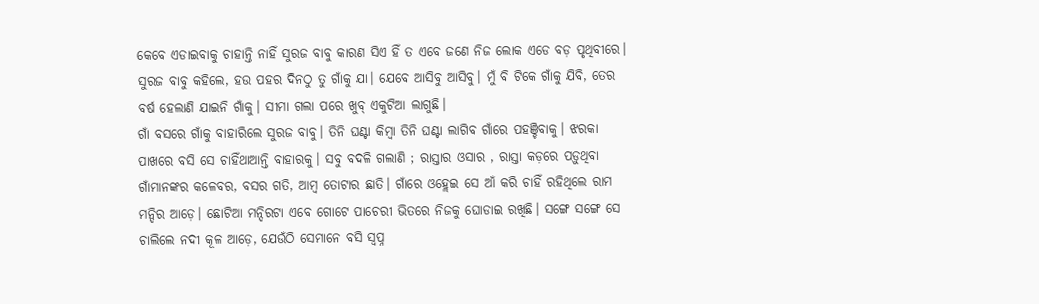କେବେ ଏଡାଇବାକୁ ଚାହାନ୍ତି ନାହିଁ ସୁରଜ ବାବୁ କାରଣ ସିଏ ହିଁ ତ ଏବେ ଜଣେ ନିଜ ଲୋକ ଏଡେ ବଡ଼ ପୃଥିବୀରେ। ସୁରଜ ବାବୁ କହିଲେ, ହଉ ପହର ଦିନଠୁ ତୁ ଗାଁକୁ ଯା। ଯେବେ ଆସିବୁ ଆସିବୁ। ମୁଁ ବି ଟିକେ ଗାଁକୁ ଯିବି, ତେର ବର୍ଷ ହେଲାଣି ଯାଇନି ଗାଁକୁ। ସୀମା ଗଲା ପରେ ଖୁବ୍ ଏକୁଟିଆ ଲାଗୁଛି।
ଗାଁ ବସରେ ଗାଁକୁ ବାହାରିଲେ ସୁରଜ ବାବୁ। ତିନି ଘଣ୍ଟା କିମ୍ବା ତିନି ଘଣ୍ଟା ଲାଗିବ ଗାଁରେ ପହଞ୍ଚିବାକୁ। ଝରକା ପାଖରେ ବସି ସେ ଚାହିଁଥାଆନ୍ତି ବାହାରକୁ। ସବୁ ବଦଳି ଗଲାଣି ; ରାସ୍ତାର ଓସାର , ରାସ୍ତା କଡ଼ରେ ପଡ଼ୁଥିବା ଗାଁମାନଙ୍କର କଳେବର, ବସର ଗତି, ଆମ୍ବ ତୋଟାର ଛାତି। ଗାଁରେ ଓହ୍ଲେଇ ସେ ଆଁ କରି ଚାହିଁ ରହିଥିଲେ ରାମ ମନ୍ଦିର ଆଡ଼େ। ଛୋଟିଆ ମନ୍ଦିରଟା ଏବେ ଗୋଟେ ପାଚେରୀ ଭିତରେ ନିଜକୁ ଘୋଡାଇ ରଖିଛି। ସଙ୍ଗେ ସଙ୍ଗେ ସେ ଚାଲିଲେ ନଦୀ କୂଳ ଆଡ଼େ, ଯେଉଁଠି ସେମାନେ ବସି ସ୍ବପ୍ନ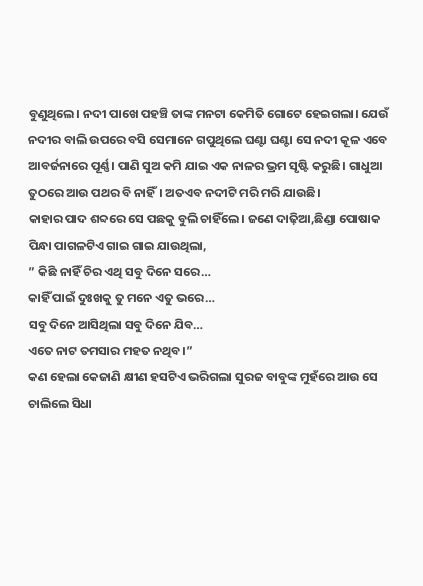ବୁଣୁଥିଲେ। ନଦୀ ପାଖେ ପହଞ୍ଚି ତାଙ୍କ ମନଟା କେମିତି ଗୋଟେ ହେଇଗଲା। ଯେଉଁ ନଦୀର ବାଲି ଉପରେ ବସି ସେମାନେ ଗପୁଥିଲେ ଘଣ୍ଟା ଘଣ୍ଟା ସେ ନଦୀ କୂଳ ଏବେ ଆବର୍ଜନାରେ ପୂର୍ଣ୍ଣ। ପାଣି ସୁଅ କମି ଯାଇ ଏକ ନାଳର ଭ୍ରମ ସୃଷ୍ଟି କରୁଛି। ଗାଧୁଆ ତୁଠରେ ଆଉ ପଥର ବି ନାହିଁ। ଅତଏବ ନଦୀଟି ମରି ମରି ଯାଉଛି।
କାହାର ପାଦ ଶବ୍ଦରେ ସେ ପଛକୁ ବୁଲି ଚାହିଁଲେ। ଜଣେ ଦାଢ଼ିଆ,ଛିଣ୍ଡା ପୋଷାକ ପିନ୍ଧା ପାଗଳଟିଏ ଗାଇ ଗାଇ ଯାଉଥିଲା,
” କିଛି ନାହିଁ ଚିର ଏଥି ସବୁ ଦିନେ ସରେ…
କାହିଁ ପାଇଁ ଦୁଃଖକୁ ତୁ ମନେ ଏତୁ ଭରେ…
ସବୁ ଦିନେ ଆସିଥିଲା ସବୁ ଦିନେ ଯିବ…
ଏତେ ନାଟ ତମସାର ମହତ ନଥିବ।”
କଣ ହେଲା କେଜାଣି କ୍ଷୀଣ ହସଟିଏ ଭରିଗଲା ସୁରଜ ବାବୁଙ୍କ ମୁହଁରେ ଆଉ ସେ ଚାଲିଲେ ସିଧା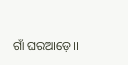ଗାଁ ଘରଆଡ଼େ।।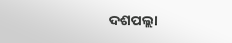ଦଶପଲ୍ଲା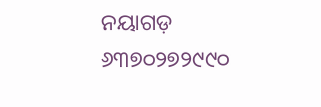ନୟାଗଡ଼
୬୩୭୦୨୭୨୯୯୦